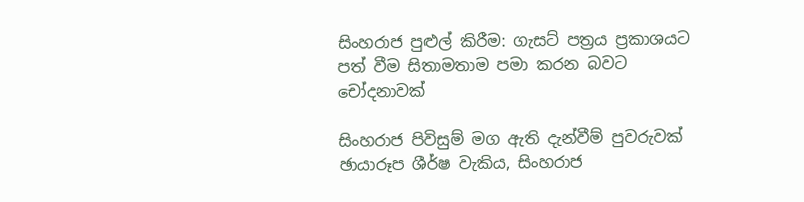සිංහරාජ පුළුල් කිරීම: ගැසට් පත්‍රය ප්‍රකාශයට පත් වීම සිතාමතාම පමා කරන බවට චෝදනාවක්

සිංහරාජ පිවිසුම් මග ඇති දැන්වීම් පුවරුවක්
ඡායාරූප ශීර්ෂ වැකිය, සිංහරාජ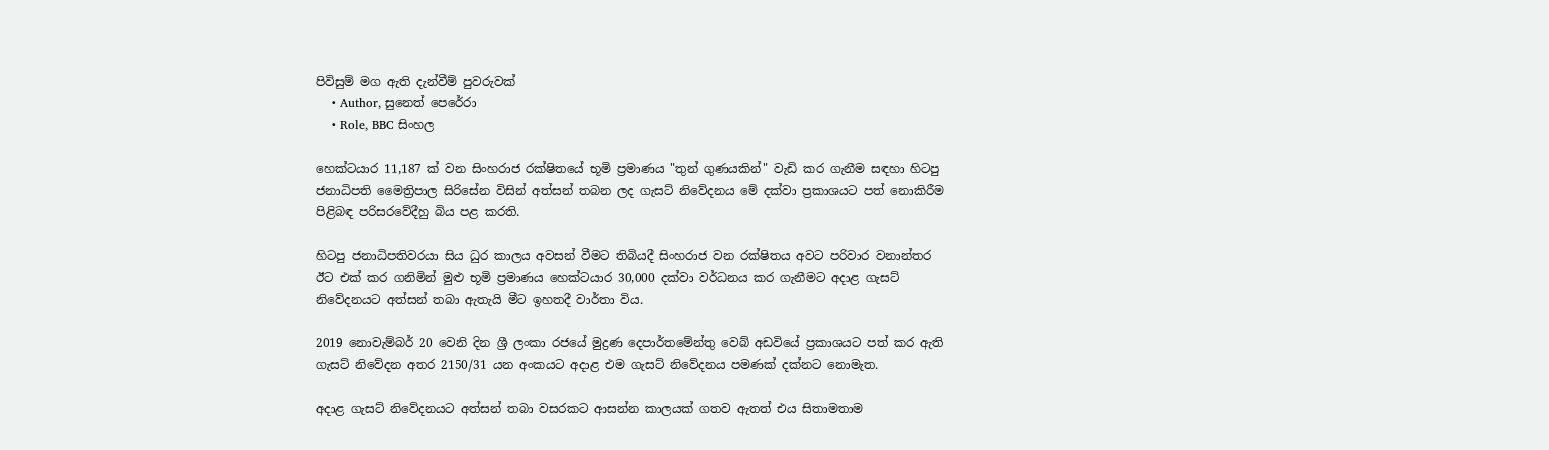පිවිසුම් මග ඇති දැන්වීම් පුවරුවක්
    • Author, සුනෙත් පෙරේරා
    • Role, BBC සිංහල

හෙක්ටයාර 11,187 ක් වන සිංහරාජ රක්ෂිතයේ භූමි ප්‍රමාණය "තුන් ගුණයකින්" වැඩි කර ගැනීම සඳහා හිටපු ජනාධිපති මෛත්‍රිපාල සිරිසේන විසින් අත්සන් තබන ලද ගැසට් නිවේදනය මේ දක්වා ප්‍රකාශයට පත් නොකිරීම පිළිබඳ පරිසරවේදීහු බිය පළ කරති.

හිටපු ජනාධිපතිවරයා සිය ධුර කාලය අවසන් වීමට තිබියදී සිංහරාජ වන රක්ෂිතය අවට පරිවාර වනාන්තර ඊට එක් කර ගනිමින් මුළු භූමි ප්‍රමාණය හෙක්ටයාර 30,000 දක්වා වර්ධනය කර ගැනීමට අදාළ ගැසට් නිවේදනයට අත්සන් තබා ඇතැයි මීට ඉහතදී වාර්තා විය.

2019 නොවැම්බර් 20 වෙනි දින ශ්‍රී ලංකා රජයේ මුද්‍රණ දෙපාර්තමේන්තු වෙබ් අඩවියේ ප්‍රකාශයට පත් කර ඇති ගැසට් නිවේදන අතර 2150/31 යන අංකයට අදාළ එම ගැසට් නිවේදනය පමණක් දක්නට නොමැත.

අදාළ ගැසට් නිවේදනයට අත්සන් තබා වසරකට ආසන්න කාලයක් ගතව ඇතත් එය සිතාමතාම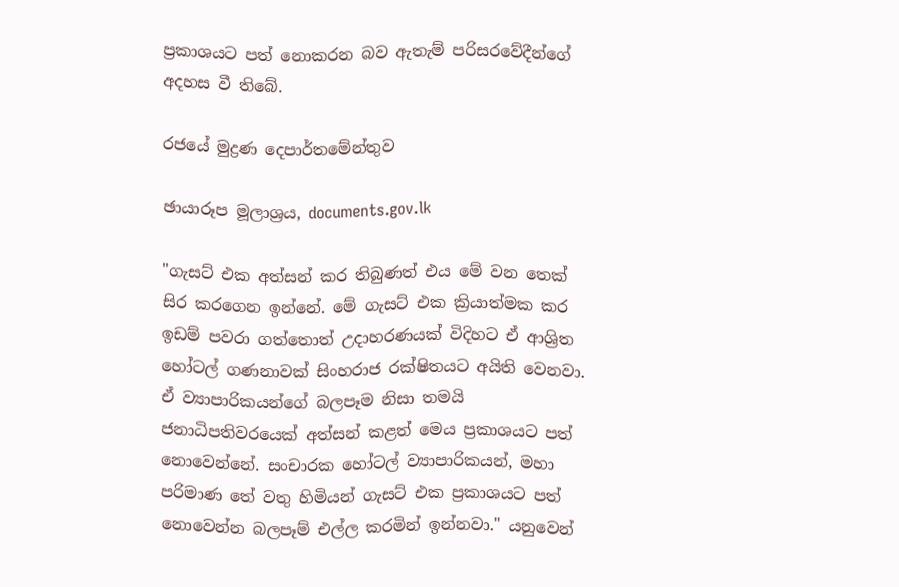ප්‍රකාශයට පත් නොකරන බව ඇතැම් පරිසරවේදීන්ගේ අදහස වී තිබේ.

රජයේ මුද්‍රණ දෙපාර්තමේන්තුව

ඡායාරූප මූලාශ්‍රය, documents.gov.lk

"ගැසට් එක අත්සන් කර තිබුණත් එය මේ වන තෙක් සිර කරගෙන ඉන්නේ. මේ ගැසට් එක ක්‍රියාත්මක කර ඉඩම් පවරා ගත්තොත් උදාහරණයක් විදිහට ඒ ආශ්‍රිත හෝටල් ගණනාවක් සිංහරාජ රක්ෂිතයට අයිති වෙනවා. ඒ ව්‍යාපාරිකයන්ගේ බලපෑම නිසා තමයි ජනාධිපතිවරයෙක් අත්සන් කළත් මෙය ප්‍රකාශයට පත් නොවෙන්නේ. සංචාරක හෝටල් ව්‍යාපාරිකයන්, මහා පරිමාණ තේ වතු හිමියන් ගැසට් එක ප්‍රකාශයට පත් නොවෙන්න බලපෑම් එල්ල කරමින් ඉන්නවා." යනුවෙන්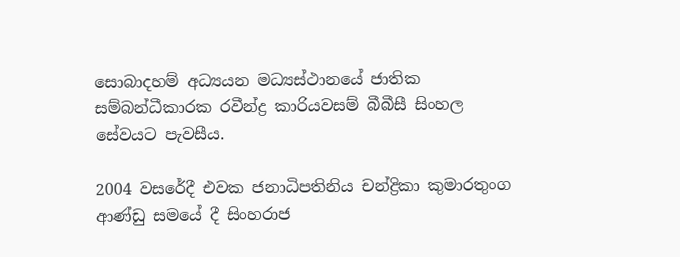සොබාදහම් අධ්‍යයන මධ්‍යස්ථානයේ ජාතික සම්බන්ධීකාරක රවීන්ද්‍ර කාරියවසම් බීබීසී සිංහල සේවයට පැවසීය.

2004 වසරේදී එවක ජනාධිපතිනිය චන්ද්‍රිකා කුමාරතුංග ආණ්ඩු සමයේ දී සිංහරාජ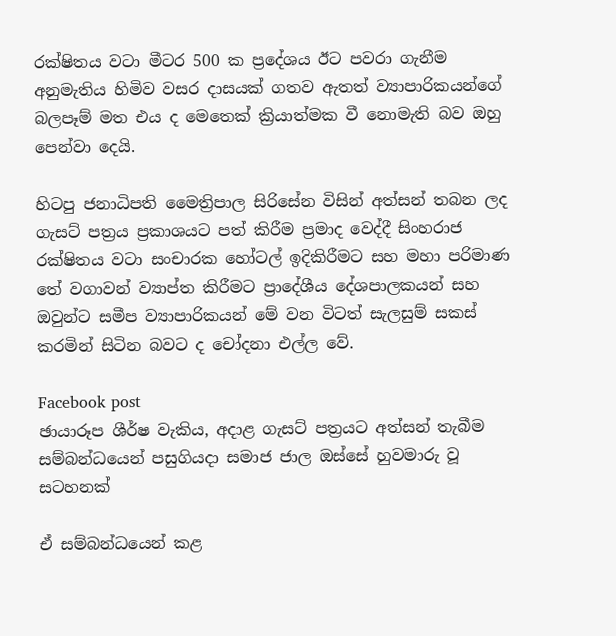රක්ෂිතය වටා මීටර 500 ක ප්‍රදේශය ඊට පවරා ගැනීම අනුමැතිය හිමිව වසර දාසයක් ගතව ඇතත් ව්‍යාපාරිකයන්ගේ බලපෑම් මත එය ද මෙතෙක් ක්‍රියාත්මක වී නොමැති බව ඔහු පෙන්වා දෙයි.

හිටපු ජනාධිපති මෛත්‍රිපාල සිරිසේන විසින් අත්සන් තබන ලද ගැසට් පත්‍රය ප්‍රකාශයට පත් කිරීම ප්‍රමාද වෙද්දී සිංහරාජ රක්ෂිතය වටා සංචාරක හෝටල් ඉදිකිරීමට සහ මහා පරිමාණ තේ වගාවන් ව්‍යාප්ත කිරීමට ප්‍රාදේශීය දේශපාලකයන් සහ ඔවුන්ට සමීප ව්‍යාපාරිකයන් මේ වන විටත් සැලසුම් සකස් කරමින් සිටින බවට ද චෝදනා එල්ල වේ.

Facebook post
ඡායාරූප ශීර්ෂ වැකිය, අදාළ ගැසට් පත්‍රයට අත්සන් තැබීම සම්බන්ධයෙන් පසුගියදා සමාජ ජාල ඔස්සේ හුවමාරු වූ සටහනක්

ඒ සම්බන්ධයෙන් කළ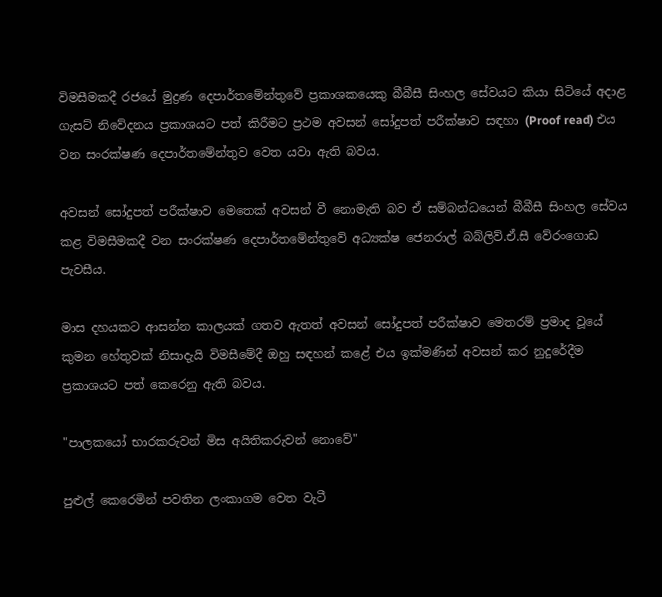විමසීමකදී රජයේ මුද්‍රණ දෙපාර්තමේන්තුවේ ප්‍රකාශකයෙකු බීබීසී සිංහල සේවයට කියා සිටියේ අදාළ ගැසට් නිවේදනය ප්‍රකාශයට පත් කිරීමට ප්‍රථම අවසන් සෝදුපත් පරීක්ෂාව සඳහා (Proof read) එය වන සංරක්ෂණ දෙපාර්තමේන්තුව වෙත යවා ඇති බවය.

අවසන් සෝදුපත් පරීක්ෂාව මෙතෙක් අවසන් වී නොමැති බව ඒ සම්බන්ධයෙන් බීබීසී සිංහල සේවය කළ විමසීමකදී වන සංරක්ෂණ දෙපාර්තමේන්තුවේ අධ්‍යක්ෂ ජෙනරාල් බබ්ලිව්.ඒ.සී වේරංගොඩ පැවසීය.

මාස දහයකට ආසන්න කාලයක් ගතව ඇතත් අවසන් සෝදුපත් පරීක්ෂාව මෙතරම් ප්‍රමාද වූයේ කුමන හේතුවක් නිසාදැයි විමසීමේදී ඔහු සඳහන් කළේ එය ඉක්මණින් අවසන් කර නුදුරේදීම ප්‍රකාශයට පත් කෙරෙනු ඇති බවය.

"පාලකයෝ භාරකරුවන් මිස අයිතිකරුවන් නොවේ"

පුළුල් කෙරෙමින් පවතින ලංකාගම වෙත වැටී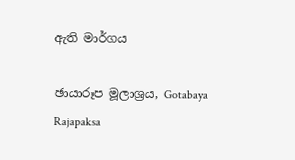ඇති මාර්ගය

ඡායාරූප මූලාශ්‍රය, Gotabaya Rajapaksa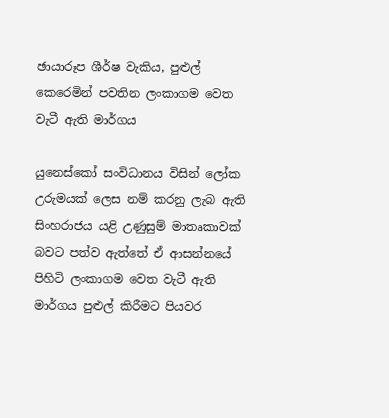ඡායාරූප ශීර්ෂ වැකිය, පුළුල් කෙරෙමින් පවතින ලංකාගම වෙත වැටී ඇති මාර්ගය

යුනෙස්කෝ සංවිධානය විසින් ලෝක උරුමයක් ලෙස නම් කරනු ලැබ ඇති සිංහරාජය යළි උණුසුම් මාතෘකාවක් බවට පත්ව ඇත්තේ ඒ ආසන්නයේ පිහිටි ලංකාගම වෙත වැටී ඇති මාර්ගය පුළුල් කිරීමට පියවර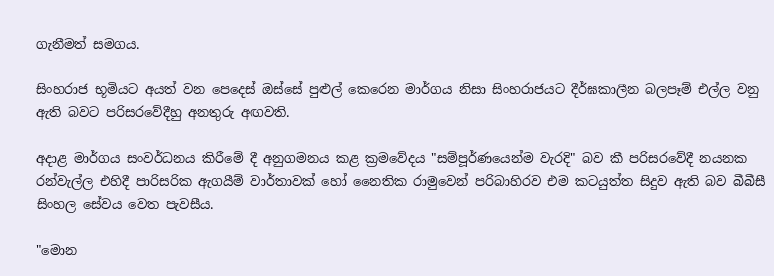ගැනීමත් සමගය.

සිංහරාජ භූමියට අයත් වන පෙදෙස් ඔස්සේ පුළුල් කෙරෙන මාර්ගය නිසා සිංහරාජයට දීර්ඝකාලීන බලපෑම් එල්ල වනු ඇති බවට පරිසරවේදීහු අනතුරු අඟවති.

අදාළ මාර්ගය සංවර්ධනය කිරීමේ දී අනුගමනය කළ ක්‍රමවේදය "සම්පූර්ණයෙන්ම වැරදි" බව කී පරිසරවේදී නයනක රන්වැල්ල එහිදී පාරිසරික ඇගයීම් වාර්තාවක් හෝ නෛතික රාමුවෙන් පරිබාහිරව එම කටයුත්ත සිදුව ඇති බව බීබීසී සිංහල සේවය වෙත පැවසීය.

"මොන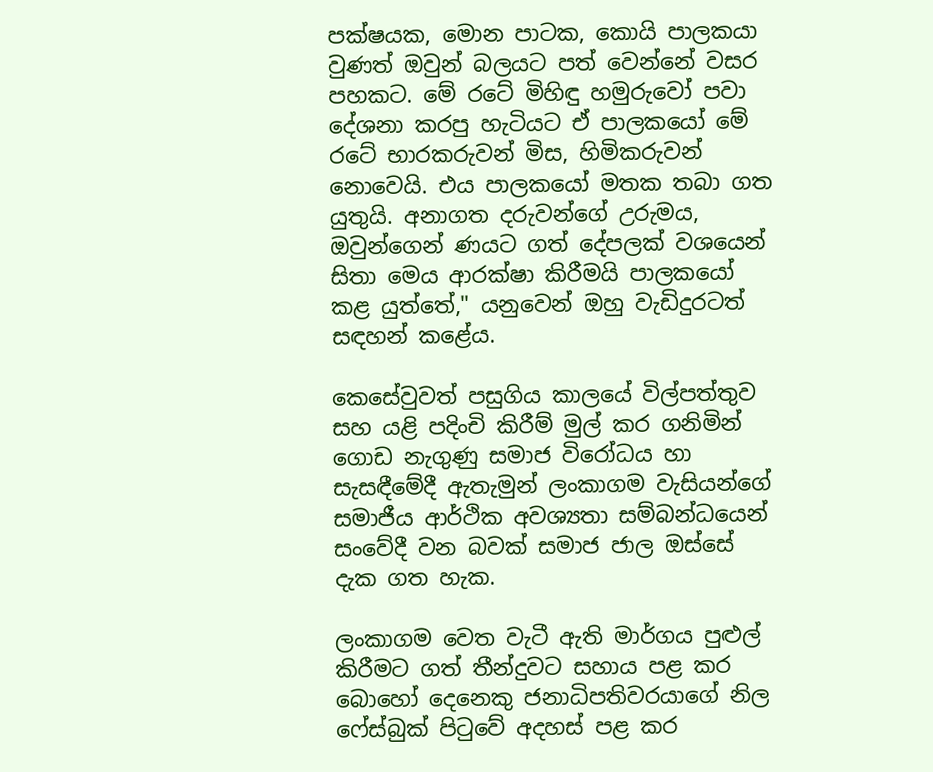පක්ෂයක, මොන පාටක, කොයි පාලකයා වුණත් ඔවුන් බලයට පත් වෙන්නේ වසර පහකට. මේ රටේ මිහිඳු හමුරුවෝ පවා දේශනා කරපු හැටියට ඒ පාලකයෝ මේ රටේ භාරකරුවන් මිස, හිමිකරුවන් නොවෙයි. එය පාලකයෝ මතක තබා ගත යුතුයි. අනාගත දරුවන්ගේ උරුමය, ඔවුන්ගෙන් ණයට ගත් දේපලක් වශයෙන් සිතා මෙය ආරක්ෂා කිරීමයි පාලකයෝ කළ යුත්තේ," යනුවෙන් ඔහු වැඩිදුරටත් සඳහන් කළේය.

කෙසේවුවත් පසුගිය කාලයේ විල්පත්තුව සහ යළි පදිංචි කිරීම් මුල් කර ගනිමින් ගොඩ නැගුණු සමාජ විරෝධය හා සැසඳීමේදී ඇතැමුන් ලංකාගම වැසියන්ගේ සමාජීය ආර්ථික අවශ්‍යතා සම්බන්ධයෙන් සංවේදී වන බවක් සමාජ ජාල ඔස්සේ දැක ගත හැක.

ලංකාගම වෙත වැටී ඇති මාර්ගය පුළුල් කිරීමට ගත් තීන්දුවට සහාය පළ කර බොහෝ දෙනෙකු ජනාධිපතිවරයාගේ නිල ෆේස්බුක් පිටුවේ අදහස් පළ කර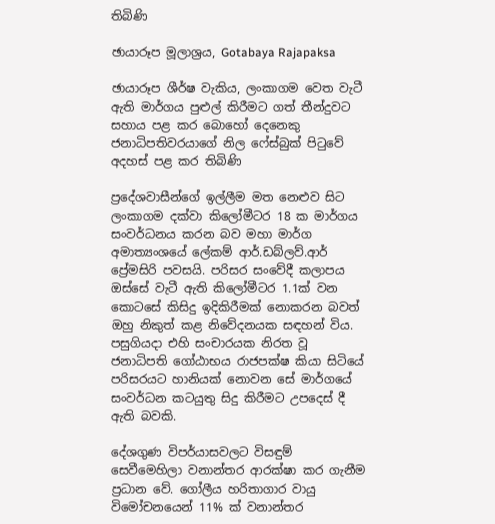තිබිණි

ඡායාරූප මූලාශ්‍රය, Gotabaya Rajapaksa

ඡායාරූප ශීර්ෂ වැකිය, ලංකාගම වෙත වැටී ඇති මාර්ගය පුළුල් කිරීමට ගත් තීන්දුවට සහාය පළ කර බොහෝ දෙනෙකු ජනාධිපතිවරයාගේ නිල ෆේස්බුක් පිටුවේ අදහස් පළ කර තිබිණි

ප්‍රදේශවාසීන්ගේ ඉල්ලීම මත නෙළුව සිට ලංකාගම දක්වා කිලෝමීටර 18 ක මාර්ගය සංවර්ධනය කරන බව මහා මාර්ග අමාත්‍යංශයේ ලේකම් ආර්.ඩබ්ලව්.ආර් ප්‍රේමසිරි පවසයි. පරිසර සංවේදී කලාපය ඔස්සේ වැටී ඇති කිලෝමීටර 1.1ක් වන කොටසේ කිසිදු ඉදිකිරීමක් නොකරන බවත් ඔහු නිකුත් කළ නිවේදනයක සඳහන් විය. පසුගියදා එහි සංචාරයක නිරත වූ ජනාධිපති ගෝඨාභය රාජපක්ෂ කියා සිටියේ පරිසරයට හානියක් නොවන සේ මාර්ගයේ සංවර්ධන කටයුතු සිදු කිරීමට උපදෙස් දී ඇති බවකි.

දේශගුණ විපර්යාසවලට විසඳුම් සෙවීමෙහිලා වනාන්තර ආරක්ෂා කර ගැනීම ප්‍රධාන වේ. ගෝලීය හරිතාගාර වායු විමෝචනයෙන් 11% ක් වනාන්තර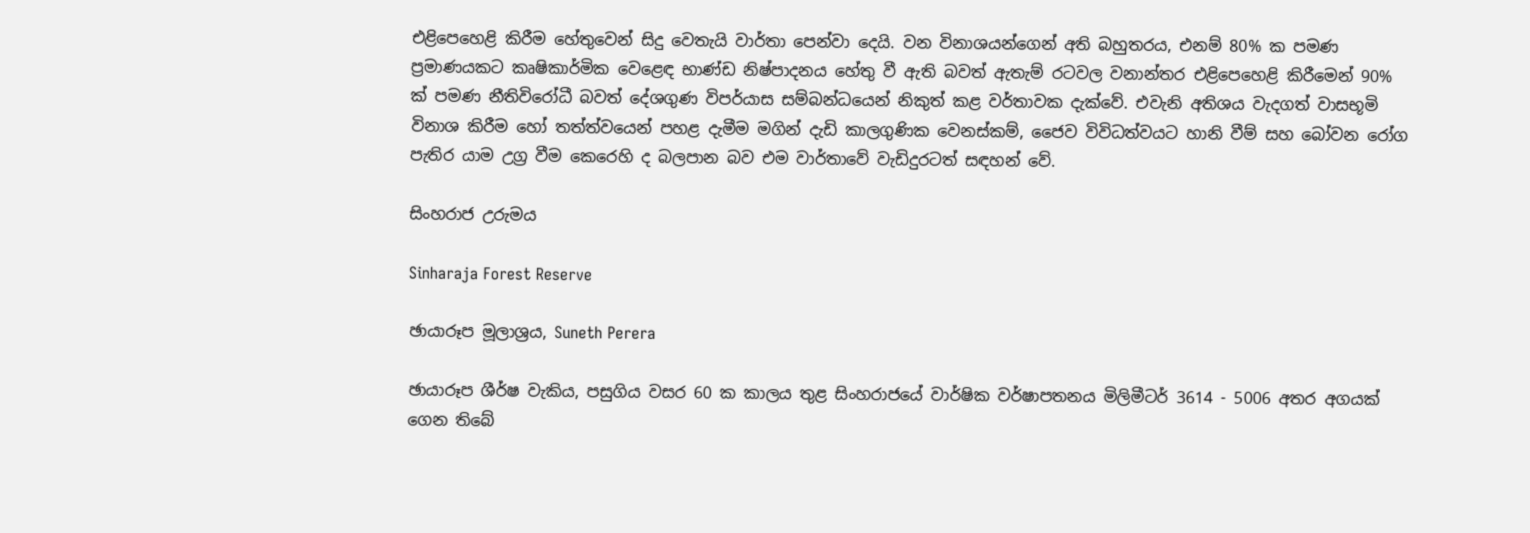එළිපෙහෙළි කිරීම හේතුවෙන් සිදු වෙතැයි වාර්තා පෙන්වා දෙයි. වන විනාශයන්ගෙන් අති බහුතරය, එනම් 80% ක පමණ ප්‍රමාණයකට කෘෂිකාර්මික වෙළෙඳ භාණ්ඩ නිෂ්පාදනය හේතු වී ඇති බවත් ඇතැම් රටවල වනාන්තර එළිපෙහෙළි කිරීමෙන් 90% ක් පමණ නීතිවිරෝධී බවත් දේශගුණ විපර්යාස සම්බන්ධයෙන් නිකුත් කළ වර්තාවක දැක්වේ. එවැනි අතිශය වැදගත් වාසභූමි විනාශ කිරීම හෝ තත්ත්වයෙන් පහළ දැමීම මගින් දැඩි කාලගුණික වෙනස්කම්, ජෛව විවිධත්වයට හානි වීම් සහ බෝවන රෝග පැතිර යාම උග්‍ර වීම කෙරෙහි ද බලපාන බව එම වාර්තාවේ වැඩිදුරටත් සඳහන් වේ.

සිංහරාජ උරුමය

Sinharaja Forest Reserve

ඡායාරූප මූලාශ්‍රය, Suneth Perera

ඡායාරූප ශීර්ෂ වැකිය, පසුගිය වසර 60 ක කාලය තුළ සිංහරාජයේ වාර්ෂික වර්ෂාපතනය මිලිමීටර් 3614 - 5006 අතර අගයක් ගෙන තිබේ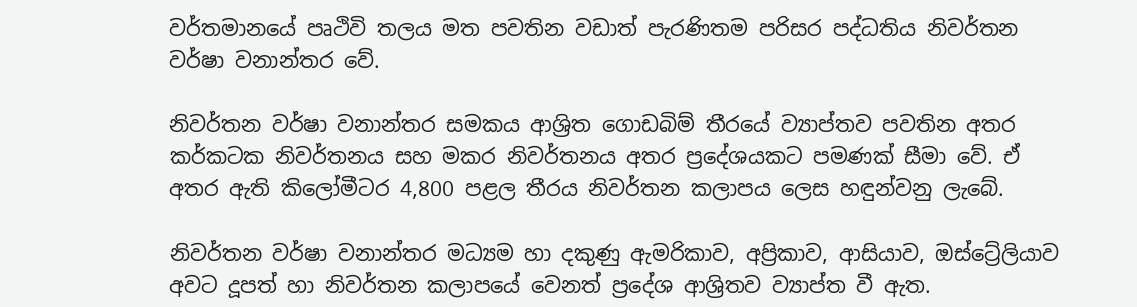වර්තමානයේ පෘථිවි තලය මත පවතින වඩාත් පැරණිතම පරිසර පද්ධතිය නිවර්තන වර්ෂා වනාන්තර වේ.

නිවර්තන වර්ෂා වනාන්තර සමකය ආශ්‍රිත ගොඩබිම් තීරයේ ව්‍යාප්තව පවතින අතර කර්කටක නිවර්තනය සහ මකර නිවර්තනය අතර ප්‍රදේශයකට පමණක් සීමා වේ. ඒ අතර ඇති කිලෝමීටර 4,800 පළල තීරය නිවර්තන කලාපය ලෙස හඳුන්වනු ලැබේ.

නිවර්තන වර්ෂා වනාන්තර මධ්‍යම හා දකුණු ඇමරිකාව, අප්‍රිකාව, ආසියාව, ඔස්ට්‍රේලියාව අවට දූපත් හා නිවර්තන කලාපයේ වෙනත් ප්‍රදේශ ආශ්‍රිතව ව්‍යාප්ත වී ඇත.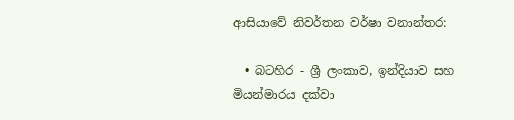ආසියාවේ නිවර්තන වර්ෂා වනාන්තර:

  • බටහිර - ශ්‍රී ලංකාව, ඉන්දියාව සහ මියන්මාරය දක්වා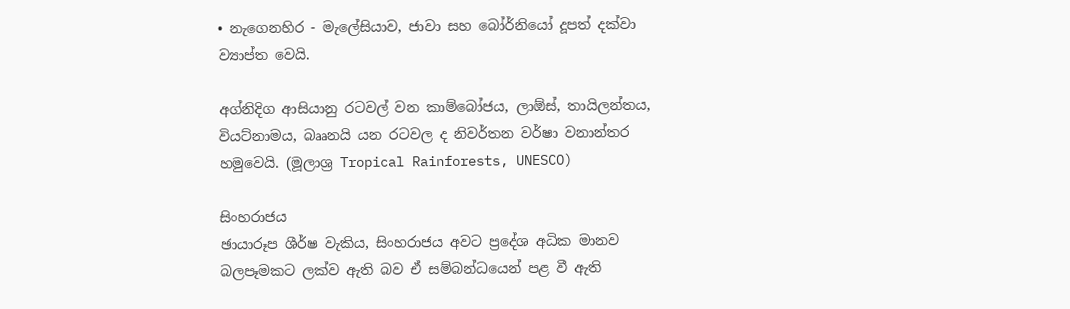• නැගෙනහිර - මැලේසියාව, ජාවා සහ බෝර්නියෝ දූපත් දක්වා ව්‍යාප්ත වෙයි.

අග්නිදිග ආසියානු රටවල් වන කාම්බෝජය, ලාඕස්, තායිලන්තය, වියට්නාමය, බෲනයි යන රටවල ද නිවර්තන වර්ෂා වනාන්තර හමුවෙයි. (මූලාශ්‍ර Tropical Rainforests, UNESCO)

සිංහරාජය
ඡායාරූප ශීර්ෂ වැකිය, සිංහරාජය අවට ප්‍රදේශ අධික මානව බලපෑමකට ලක්ව ඇති බව ඒ සම්බන්ධයෙන් පළ වී ඇති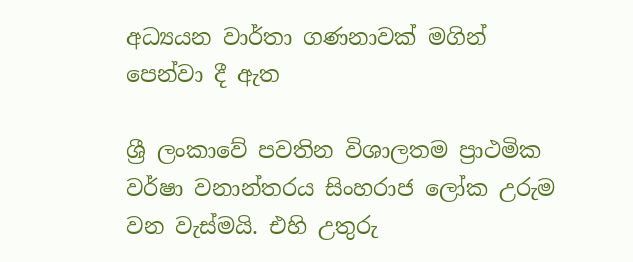අධ්‍යයන වාර්තා ගණනාවක් මගින් පෙන්වා දී ඇත

ශ්‍රී ලංකාවේ පවතින විශාලතම ප්‍රාථමික වර්ෂා වනාන්තරය සිංහරාජ ලෝක උරුම වන වැස්මයි. එහි උතුරු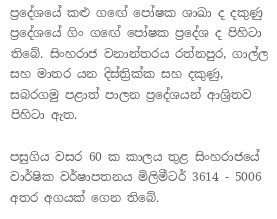ප්‍රදේශයේ කළු ගඟේ පෝෂක ශාඛා ද දකුණු ප්‍රදේශයේ ගිං ගඟේ පෝෂක ප්‍රදේශ ද පිහිටා තිබේ. සිංහරාජ වනාන්තරය රත්නපුර, ගාල්ල සහ මාතර යන දිස්ත්‍රික්ක සහ දකුණු, සබරගමු පළාත් පාලන ප්‍රදේශයන් ආශ්‍රිතව පිහිටා ඇත.

පසුගිය වසර 60 ක කාලය තුළ සිංහරාජයේ වාර්ෂික වර්ෂාපතනය මිලිමීටර් 3614 - 5006 අතර අගයක් ගෙන තිබේ.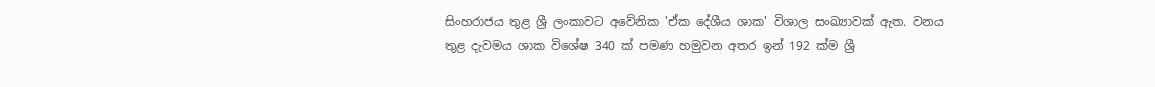සිංහරාජය තුළ ශ්‍රී ලංකාවට අවේනික 'ඒක දේශීය ශාක' විශාල සංඛ්‍යාවක් ඇත. වනය තුළ දැවමය ශාක විශේෂ 340 ක් පමණ හමුවන අතර ඉන් 192 ක්ම ශ්‍රී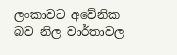ලංකාවට අවේනික බව නිල වාර්තාවල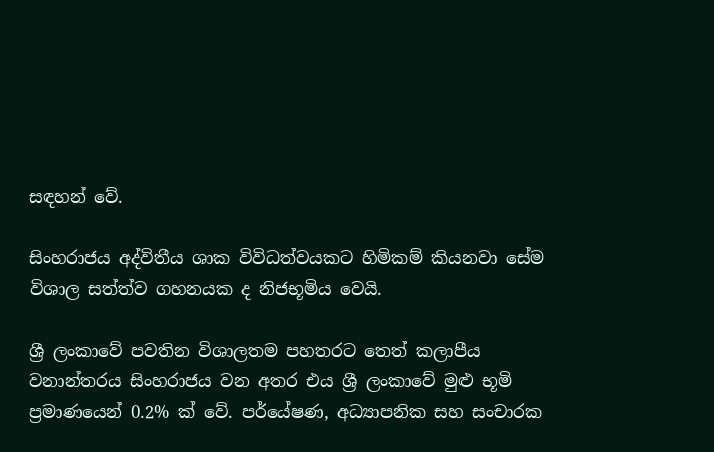සඳහන් වේ.

සිංහරාජය අද්විතීය ශාක විවිධත්වයකට හිමිකම් කියනවා සේම විශාල සත්ත්ව ගහනයක ද නිජභූමිය වෙයි.

ශ්‍රී ලංකාවේ පවතින විශාලතම පහතරට තෙත් කලාපීය වනාන්තරය සිංහරාජය වන අතර එය ශ්‍රී ලංකාවේ මුළු භූමි ප්‍රමාණයෙන් 0.2% ක් වේ. පර්යේෂණ, අධ්‍යාපනික සහ සංචාරක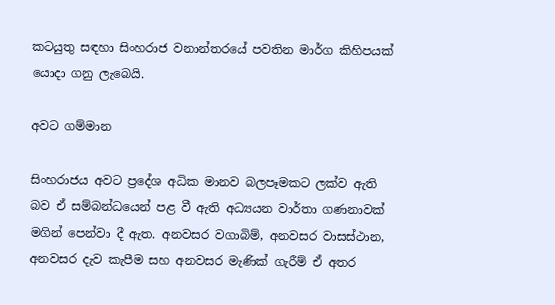කටයුතු සඳහා සිංහරාජ වනාන්තරයේ පවතින මාර්ග කිහිපයක් යොදා ගනු ලැබෙයි.

අවට ගම්මාන

සිංහරාජය අවට ප්‍රදේශ අධික මානව බලපෑමකට ලක්ව ඇති බව ඒ සම්බන්ධයෙන් පළ වී ඇති අධ්‍යයන වාර්තා ගණනාවක් මගින් පෙන්වා දී ඇත. අනවසර වගාබිම්, අනවසර වාසස්ථාන, අනවසර දැව කැපීම සහ අනවසර මැණික් ගැරීම් ඒ අතර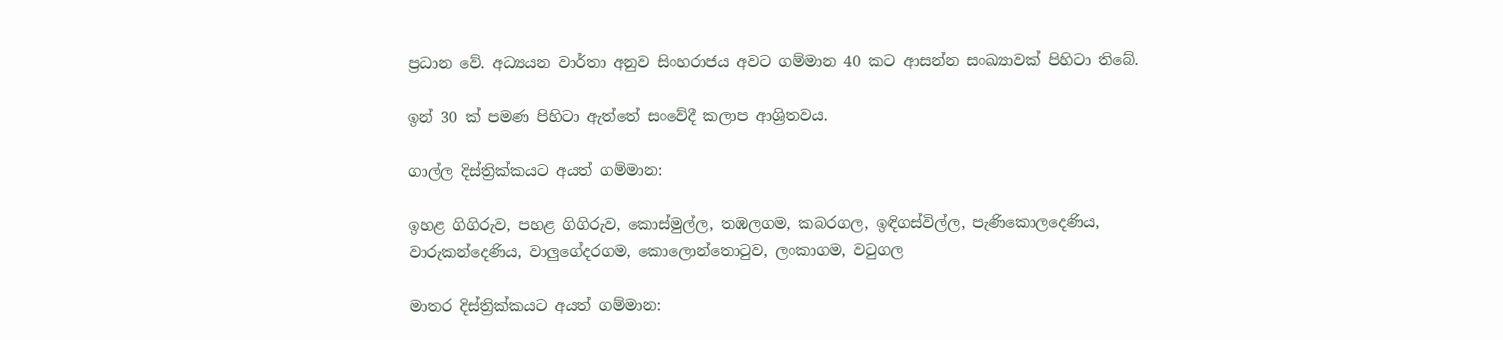ප්‍රධාන වේ. අධ්‍යයන වාර්තා අනුව සිංහරාජය අවට ගම්මාන 40 කට ආසන්න සංඛ්‍යාවක් පිහිටා තිබේ.

ඉන් 30 ක් පමණ පිහිටා ඇත්තේ සංවේදී කලාප ආශ්‍රිතවය.

ගාල්ල දිස්ත්‍රික්කයට අයත් ගම්මාන:

ඉහළ ගිගිරුව, පහළ ගිගිරුව, කොස්මුල්ල, තඹලගම, කබරගල, ඉඳිගස්විල්ල, පැණිකොලදෙණිය, වාරුකන්දෙණිය, වාලුගේදරගම, කොලොන්තොටුව, ලංකාගම, වටුගල

මාතර දිස්ත්‍රික්කයට අයත් ගම්මාන: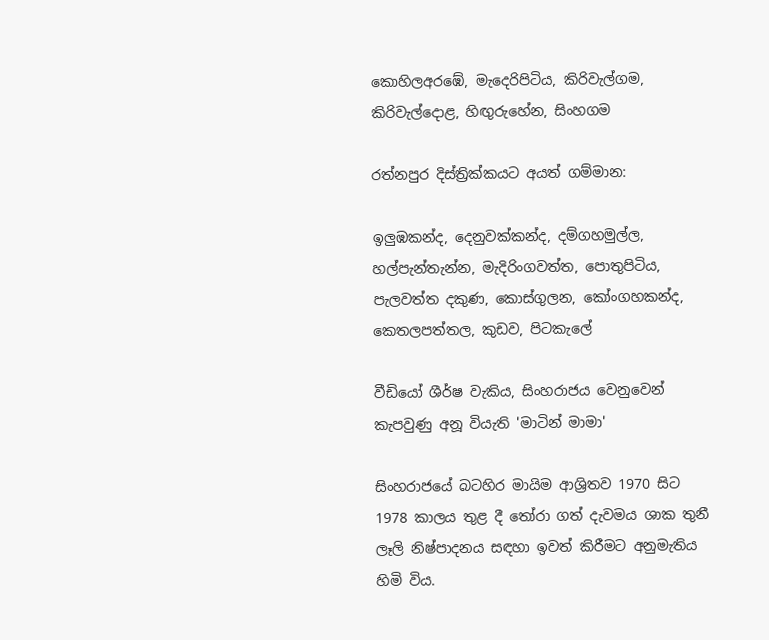කොහිලඅරඹේ, මැදෙරිපිටිය, කිරිවැල්ගම, කිරිවැල්දොළ, හිඟුරුහේන, සිංහගම

රත්නපුර දිස්ත්‍රික්කයට අයත් ගම්මාන:

ඉලුඹකන්ද, දෙනුවක්කන්ද, දම්ගහමුල්ල, හල්පැන්තැන්න, මැදිරිංගවත්ත, පොතුපිටිය, පැලවත්ත දකුණ, කොස්ගුලන, කෝංගහකන්ද, කෙතලපත්තල, කුඩව, පිටකැලේ

වීඩියෝ ශීර්ෂ වැකිය, සිංහරාජය වෙනුවෙන් කැපවුණු අනූ වියැති 'මාටින් මාමා'

සිංහරාජයේ බටහිර මායිම ආශ්‍රිතව 1970 සිට 1978 කාලය තුළ දී තෝරා ගත් දැවමය ශාක තුනී ලෑලි නිෂ්පාදනය සඳහා ඉවත් කිරීමට අනුමැතිය හිමි විය.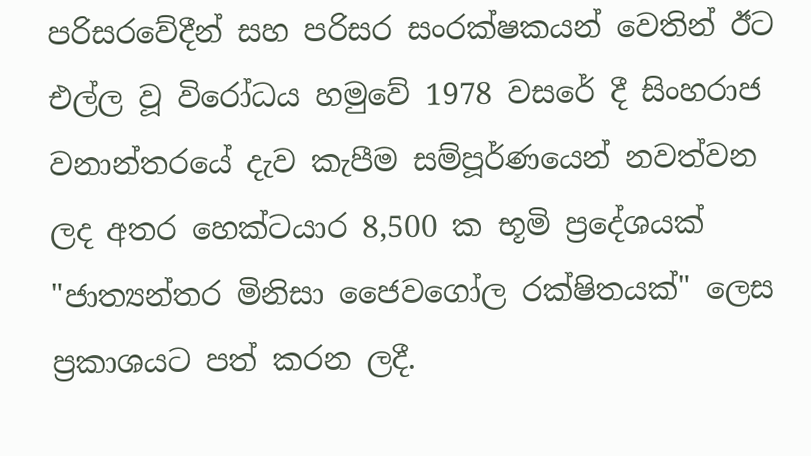පරිසරවේදීන් සහ පරිසර සංරක්ෂකයන් වෙතින් ඊට එල්ල වූ විරෝධය හමුවේ 1978 වසරේ දී සිංහරාජ වනාන්තරයේ දැව කැපීම සම්පූර්ණයෙන් නවත්වන ලද අතර හෙක්ටයාර 8,500 ක භූමි ප්‍රදේශයක් "ජාත්‍යන්තර මිනිසා ජෛවගෝල රක්ෂිතයක්" ලෙස ප්‍රකාශයට පත් කරන ලදී.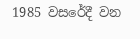1985 වසරේදී වන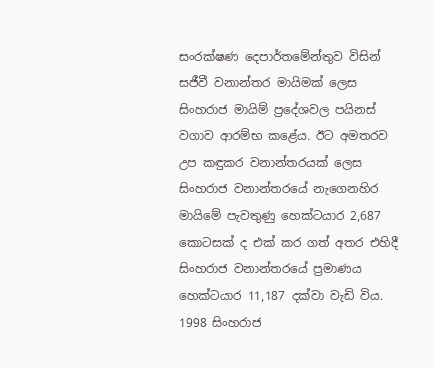සංරක්ෂණ දෙපාර්තමේන්තුව විසින් සජීවී වනාන්තර මායිමක් ලෙස සිංහරාජ මායිම් ප්‍රදේශවල පයිනස් වගාව ආරම්භ කළේය. ඊට අමතරව උප කඳුකර වනාන්තරයක් ලෙස සිංහරාජ වනාන්තරයේ නැගෙනහිර මායිමේ පැවතුණු හෙක්ටයාර 2,687 කොටසක් ද එක් කර ගත් අතර එහිදී සිංහරාජ වනාන්තරයේ ප්‍රමාණය හෙක්ටයාර 11,187 දක්වා වැඩි විය. 1998 සිංහරාජ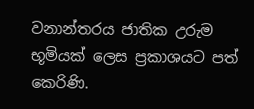වනාන්තරය ජාතික උරුම භූමියක් ලෙස ප්‍රකාශයට පත් කෙරිණි.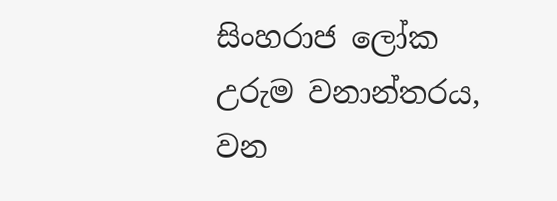සිංහරාජ ලෝක උරුම වනාන්තරය, වන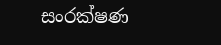සංරක්ෂණ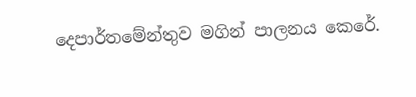දෙපාර්තමේන්තුව මගින් පාලනය කෙරේ.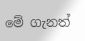මේ ගැනත්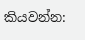කියවන්න: